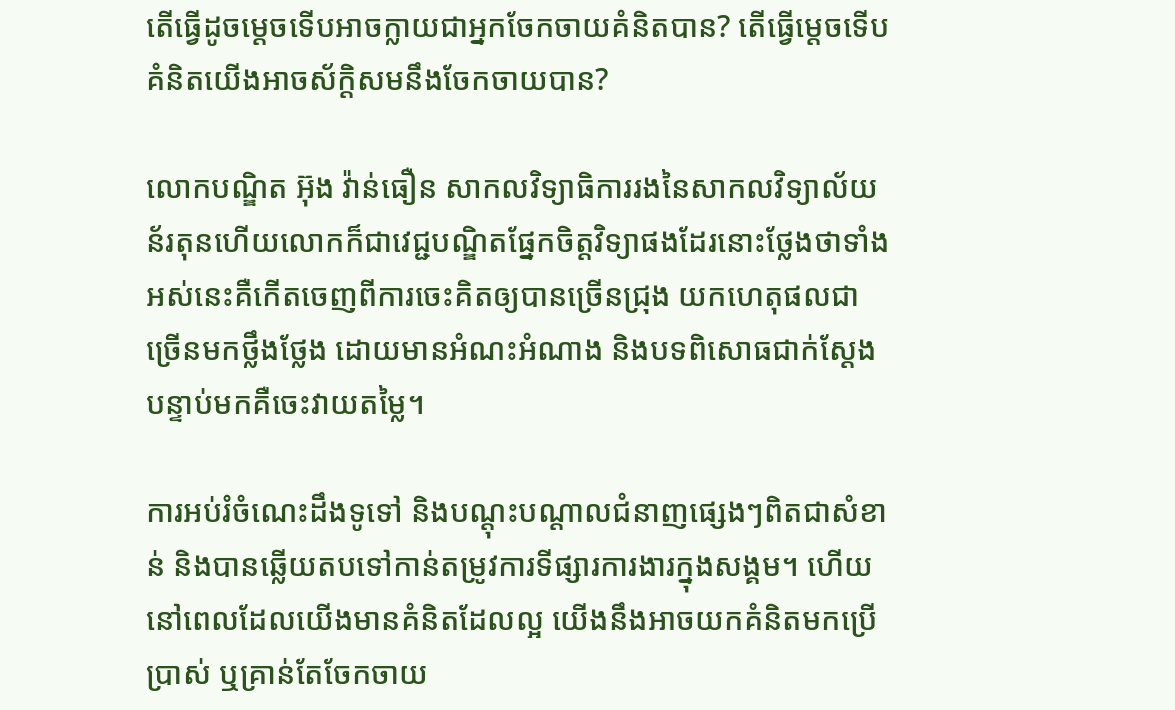តើធ្វើដូចម្តេចទើបអាចក្លាយជាអ្នកចែកចាយគំនិតបាន? តើធ្វើម្តេចទើបគំនិតយើងអាចស័ក្តិសមនឹងចែកចាយបាន?

លោកបណ្ឌិត អ៊ុង វ៉ាន់ធឿន សាកលវិទ្យាធិការរងនៃសាកលវិទ្យាល័យន័រតុនហើយលោកក៏ជាវេជ្ជបណ្ឌិតផ្នែកចិត្តវិទ្យាផងដែរនោះថ្លែងថាទាំងអស់នេះគឺកើតចេញពីការចេះគិតឲ្យបានច្រើនជ្រុង យកហេតុផលជាច្រើនមកថ្លឹងថ្លែង ដោយមានអំណះអំណាង និងបទពិសោធជាក់ស្តែងបន្ទាប់មកគឺចេះវាយតម្លៃ។

ការអប់រំចំណេះដឹងទូទៅ និងបណ្តុះបណ្តាលជំនាញផ្សេងៗពិតជាសំខាន់ និងបានឆ្លើយតបទៅកាន់តម្រូវការទីផ្សារការងារក្នុងសង្គម។ ហើយនៅពេលដែលយើងមានគំនិតដែលល្អ យើងនឹងអាចយកគំនិតមកប្រើប្រាស់ ឬគ្រាន់តែចែកចាយ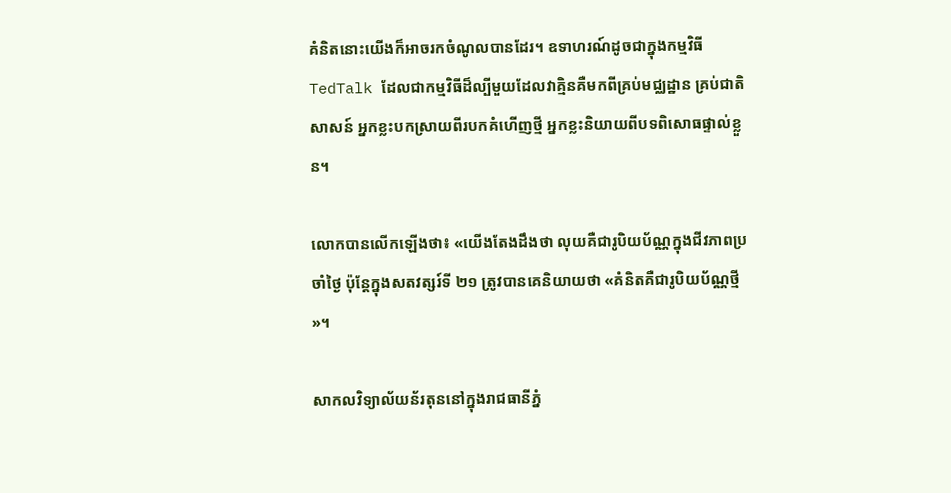គំនិតនោះយើងក៏អាចរកចំណូលបានដែរ។ ឧទាហរណ៍ដូចជាក្នុងកម្មវិធី TedTalk ដែលជាកម្មវិធីដ៏ល្បីមួយដែលវាគ្មិនគឺមកពីគ្រប់មជ្ឈដ្ឋាន គ្រប់ជាតិសាសន៍ អ្នកខ្លះបកស្រាយពីរបកគំហើញថ្មី អ្នកខ្លះនិយាយពីបទពិសោធផ្ទាល់ខ្លួន។

លោកបានលើកឡើងថា៖ «យើងតែងដឹងថា លុយគឺជារូបិយប័ណ្ណក្នុងជីវភាពប្រចាំថ្ងៃ ប៉ុន្តែក្នុងសតវត្សរ៍ទី ២១ ត្រូវបានគេនិយាយថា «គំនិតគឺជារូបិយប័ណ្ណថ្មី»។

សាកលវិទ្យាល័យន័រតុននៅក្នុងរាជធានីភ្នំ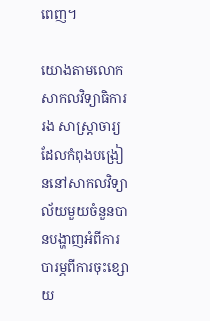ពេញ។

យោងតាមលោកសាកលវិទ្យាធិការរង សាស្ត្រាចារ្យដែលកំពុងបង្រៀននៅសាកលវិទ្យាល័យមួយចំនួនបានបង្ហាញអំពីការបារម្ភពីការចុះខ្សោយ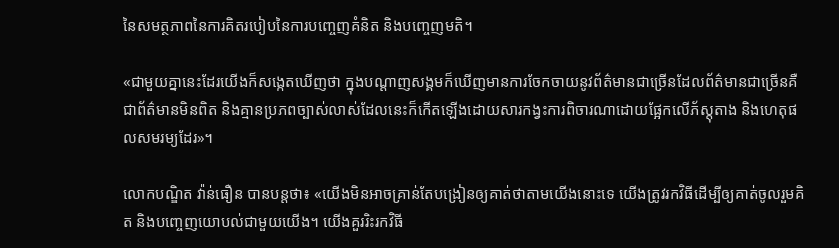នៃសមត្ថភាពនៃការគិតរបៀបនៃការបញ្ចេញគំនិត និងបញ្ចេញមតិ។

«ជាមួយគ្នានេះដែរយើងក៏សង្កេតឃើញថា ក្នុងបណ្តាញសង្គមក៏ឃើញមានការចែកចាយនូវព័ត៌មានជាច្រើនដែលព័ត៌មានជាច្រើនគឺជាព័ត៌មានមិនពិត និងគ្មានប្រភពច្បាស់លាស់ដែលនេះក៏កើតឡើងដោយសារកង្វះការពិចារណាដោយផ្អែកលើភ័ស្តុតាង និងហេតុផលសមរម្យដែរ»។

លោកបណ្ឌិត វ៉ាន់ធឿន បានបន្តថា៖ «យើងមិនអាចគ្រាន់តែបង្រៀនឲ្យគាត់ថាតាមយើងនោះទេ យើងត្រូវរកវិធីដើម្បីឲ្យគាត់ចូលរួមគិត និងបញ្ចេញយោបល់ជាមួយយើង។ យើងគួររិះរកវិធី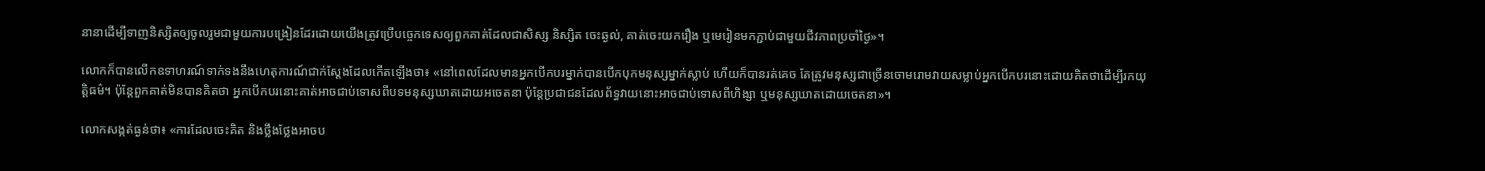នានាដើម្បីទាញនិស្សិតឲ្យចូលរួមជាមួយការបង្រៀនដែរដោយយើងត្រូវប្រើបច្ចេកទេសឲ្យពួកគាត់ដែលជាសិស្ស និស្សិត ចេះឆ្ងល់, គាត់ចេះយករឿង ឬមេរៀនមកភ្ជាប់ជាមួយជីវភាពប្រចាំថ្ងៃ»។

លោកក៏បានលើកឧទាហរណ៍ទាក់ទងនឹងហេតុការណ៍ជាក់ស្តែងដែលកើតឡើងថា៖ «នៅពេលដែលមានអ្នកបើកបរម្នាក់បានបើកបុកមនុស្សម្នាក់ស្លាប់ ហើយក៏បានរត់គេច តែត្រូវមនុស្សជាច្រើនចោមរោមវាយសម្លាប់អ្នកបើកបរនោះដោយគិតថាដើម្បីរកយុត្តិធម៌។ ប៉ុន្តែពួកគាត់មិនបានគិតថា អ្នកបើកបរនោះគាត់អាចជាប់ទោសពីបទមនុស្សឃាតដោយអចេតនា ប៉ុន្តែប្រជាជនដែលព័ទ្ធវាយនោះអាចជាប់ទោសពីហិង្សា ឬមនុស្សឃាតដោយចេតនា»។

លោកសង្កត់ធ្ងន់ថា៖ «ការដែលចេះគិត និងថ្លឹងថ្លែងអាចប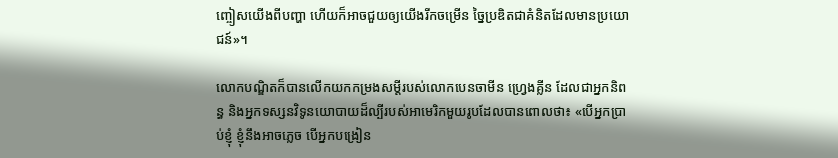ញ្ចៀសយើងពីបញ្ហា ហើយក៏អាចជួយឲ្យយើងរីកចម្រើន ច្នៃប្រឌិតជាគំនិតដែលមានប្រយោជន៍»។

លោកបណ្ឌិតក៏បានលើកយកកម្រងសម្តីរបស់លោកបេនចាមីន ហ្វ្រេងគ្លីន ដែលជាអ្នកនិពន្ធ និងអ្នកទស្សនវិទូនយោបាយដ៏ល្បីរបស់អាមេរិកមួយរូបដែលបានពោលថា៖ «បើអ្នកប្រាប់ខ្ញុំ ខ្ញុំនឹងអាចភ្លេច បើអ្នកបង្រៀន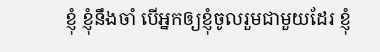ខ្ញុំ ខ្ញុំនឹងចាំ បើអ្នកឲ្យខ្ញុំចូលរួមជាមួយដែរ ខ្ញុំ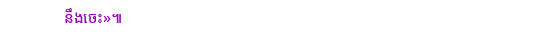នឹងចេះ»៕